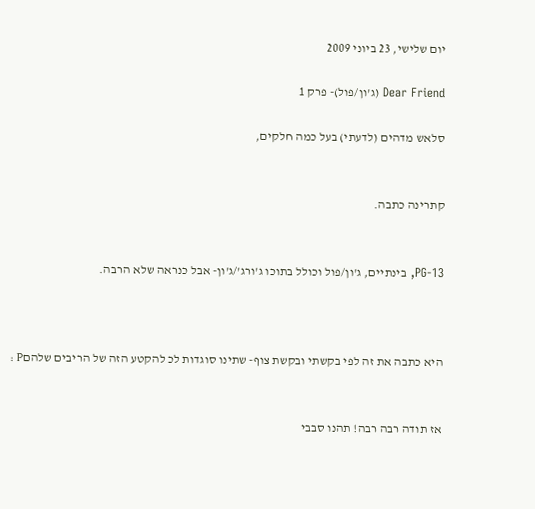יום שלישי, 23 ביוני 2009

Dear Friend (ג'ון/פול)- פרק 1

סלאש מדהים (לדעתי) בעל כמה חלקים,


קתרינה כתבה.


PG-13, בינתיים, ג'ון/פול וכולל בתוכו ג'ורג'/ג'ון- אבל כנראה שלא הרבה.



היא כתבה את זה לפי בקשתי ובקשת צוף- שתינו סוגדות לכ להקטע הזה של הריבים שלהםP :


אז תודה רבה רבה! תהנו סבבי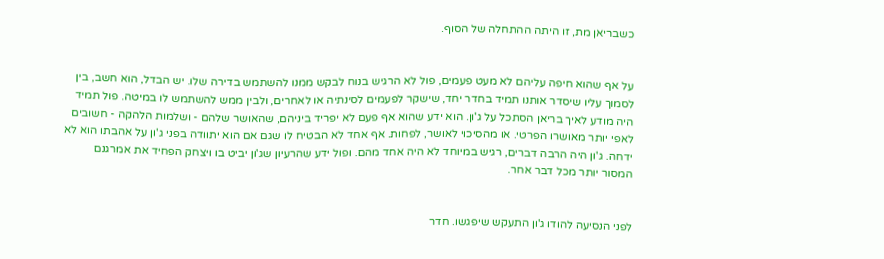כשבריאן מת, זו היתה ההתחלה של הסוף.


על אף שהוא חיפה עליהם לא מעט פעמים, פול לא הרגיש בנוח לבקש ממנו להשתמש בדירה שלו. יש הבדל, הוא חשב, בין לסמוך עליו שיסדר אותנו תמיד בחדר יחד, שישקר לפעמים לסינתיה או לאחרים, ולבין ממש להשתמש לו במיטה. פול תמיד היה מודע לאיך בריאן הסתכל על ג'ון. הוא ידע שהוא אף פעם לא יפריד ביניהם, שהאושר שלהם - ושלמות הלהקה - חשובים לאפי יותר מאושרו הפרטי. או מהסיכוי לאושר, לפחות. אף אחד לא הבטיח לו שגם אם הוא יתוודה בפני ג'ון על אהבתו הוא לא ידחה. ג'ון היה הרבה דברים, רגיש במיוחד לא היה אחד מהם. ופול ידע שהרעיון שג'ון יביט בו ויצחק הפחיד את אמרגנם המסור יותר מכל דבר אחר.


לפני הנסיעה להודו ג'ון התעקש שיפגשו. חדר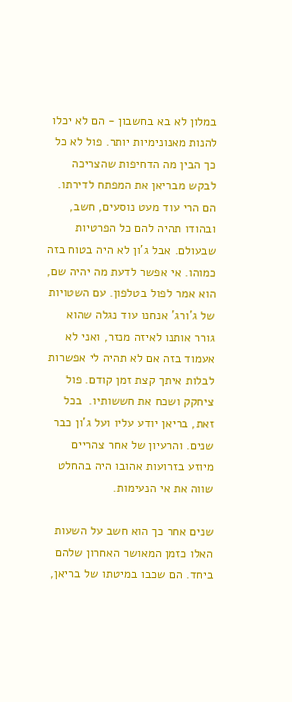במלון לא בא בחשבון - הם לא יכלו להנות מאנונימיות יותר. פול לא כל כך הבין מה הדחיפות שהצריכה לבקש מבריאן את המפתח לדירתו. הם הרי עוד מעט נוסעים, חשב, ובהודו תהיה להם כל הפרטיות שבעולם. אבל ג'ון לא היה בטוח בזה כמוהו. אי אפשר לדעת מה יהיה שם, הוא אמר לפול בטלפון. עם השטויות של ג'ורג' אנחנו עוד נגלה שהוא גורר אותנו לאיזה מנזר, ואני לא אעמוד בזה אם לא תהיה לי אפשרות לבלות איתך קצת זמן קודם. פול ציחקק ושכח את חששותיו.  בכל זאת, בריאן יודע עליו ועל ג'ון כבר שנים. והרעיון של אחר צהריים מיוזע בזרועות אהובו היה בהחלט שווה את אי הנעימות.

שנים אחר כך הוא חשב על השעות האלו כזמן המאושר האחרון שלהם ביחד. הם שכבו במיטתו של בריאן,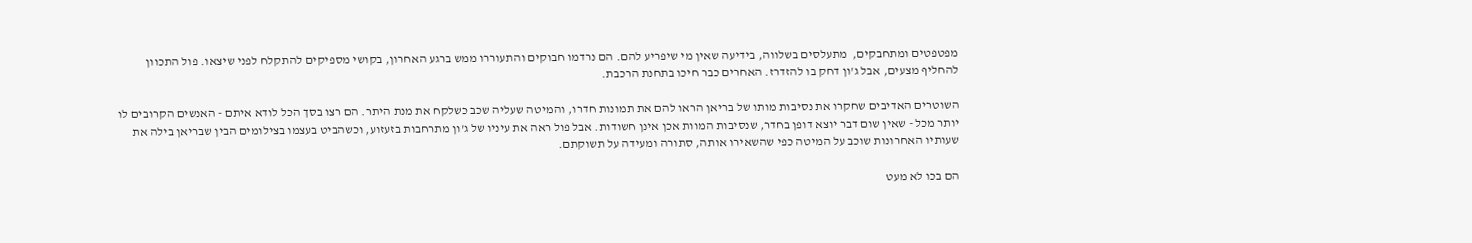מפטפטים ומתחבקים,  מתעלסים בשלווה, בידיעה שאין מי שיפריע להם. הם נרדמו חבוקים והתעוררו ממש ברגע האחרון, בקושי מספיקים להתקלח לפני שיצאו. פול התכוון להחליף מצעים, אבל ג'ון דחק בו להזדרז. האחרים כבר חיכו בתחנת הרכבת.

השוטרים האדיבים שחקרו את נסיבות מותו של בריאן הראו להם את תמונות חדרו, והמיטה שעליה שכב כשלקח את מנת היתר. הם רצו בסך הכל לודא איתם - האנשים הקרובים לו יותר מכל - שאין שום דבר יוצא דופן בחדר, שנסיבות המוות אכן אינן חשודות. אבל פול ראה את עיניו של ג'ון מתרחבות בזעזוע, וכשהביט בעצמו בצילומים הבין שבריאן בילה את שעותיו האחרונות שוכב על המיטה כפי שהשאירו אותה, סתורה ומעידה על תשוקתם.

הם בכו לא מעט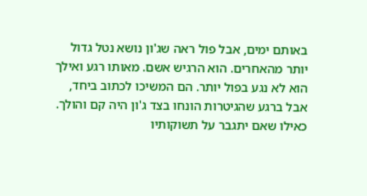באותם ימים, אבל פול ראה שג'ון נושא נטל גדול יותר מהאחרים. הוא הרגיש אשם. מאותו רגע ואילך הוא לא נגע בפול יותר. הם המשיכו לכתוב ביחד, אבל ברגע שהגיטרות הונחו בצד ג'ון היה קם והולך. כאילו שאם יתגבר על תשוקותיו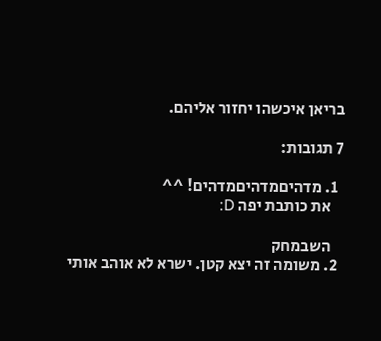בריאן איכשהו יחזור אליהם.

7 תגובות:

  1. מדהיםמדהיםמדהים! ^^
    את כותבת יפה D:

    השבמחק
  2. משומה זה יצא קטן. ישרא לא אוהב אותי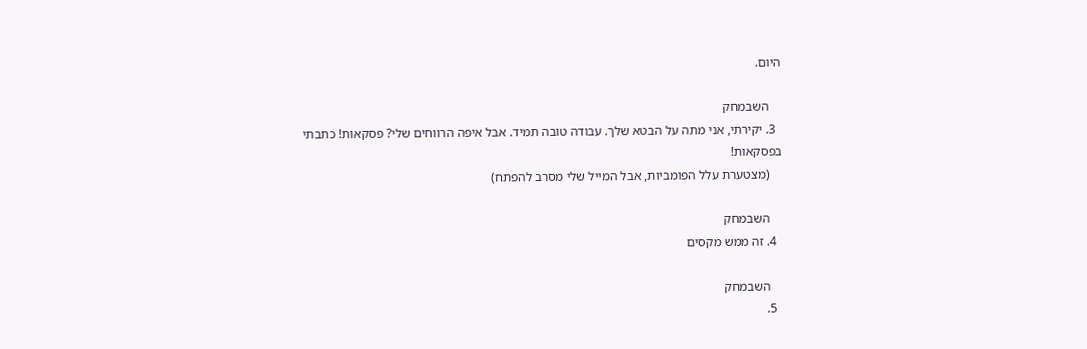היום.

    השבמחק
  3. יקירתי, אני מתה על הבטא שלך. עבודה טובה תמיד. אבל איפה הרווחים שלי? פסקאות! כתבתי בפסקאות!
    (מצטערת עלל הפומביות, אבל המייל שלי מסרב להפתח)

    השבמחק
  4. זה ממש מקסים

    השבמחק
  5.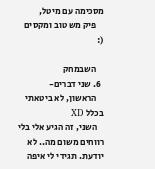מסכימה עם מיטל,
    פיק מש טוב ומקסים (:

    השבמחק
  6. שני דברים-
    הראשון, לא ביטאתי בכלל XD
    השני, זה הגיע אלי בלי רווחים משום מה.. לא יודעת. תגידי לי איפה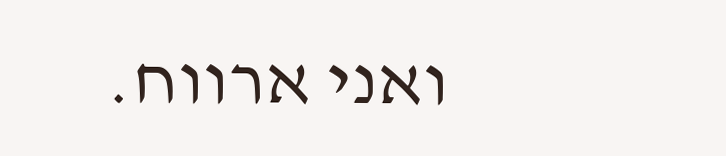ואני ארווח.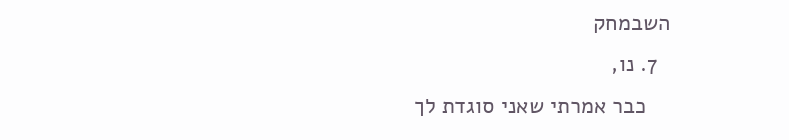השבמחק
  7. נו,
    כבר אמרתי שאני סוגדת לך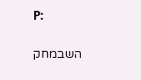P:

    השבמחק